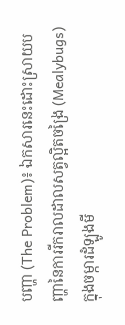បញ្ហា (The Problem)៖ ឯកសារនេះដោះស្រាយបញ្ហានៃការរីករាលដាលសត្វល្អិតចង្រៃ (Mealybugs) ក្នុងចម្ការដំឡូងមី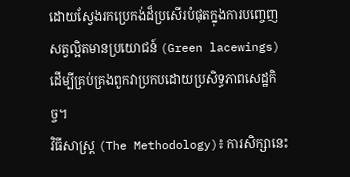ដោយស្វែងរកប្រេកង់ដ៏ប្រសើរបំផុតក្នុងការបញ្ចេញសត្វល្អិតមានប្រយោជន៍ (Green lacewings) ដើម្បីគ្រប់គ្រងពួកវាប្រកបដោយប្រសិទ្ធភាពសេដ្ឋកិច្ច។
វិធីសាស្ត្រ (The Methodology)៖ ការសិក្សានេះ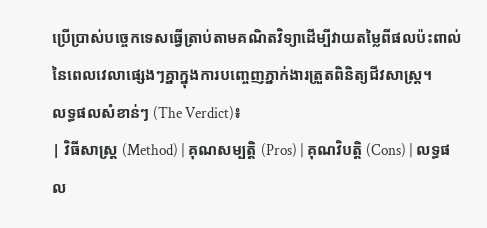ប្រើប្រាស់បច្ចេកទេសធ្វើត្រាប់តាមគណិតវិទ្យាដើម្បីវាយតម្លៃពីផលប៉ះពាល់នៃពេលវេលាផ្សេងៗគ្នាក្នុងការបញ្ចេញភ្នាក់ងារត្រួតពិនិត្យជីវសាស្រ្ត។
លទ្ធផលសំខាន់ៗ (The Verdict)៖
| វិធីសាស្ត្រ (Method) | គុណសម្បត្តិ (Pros) | គុណវិបត្តិ (Cons) | លទ្ធផល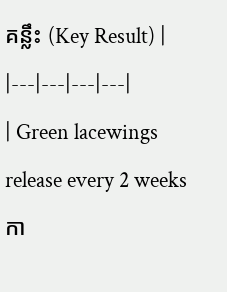គន្លឹះ (Key Result) |
|---|---|---|---|
| Green lacewings release every 2 weeks កា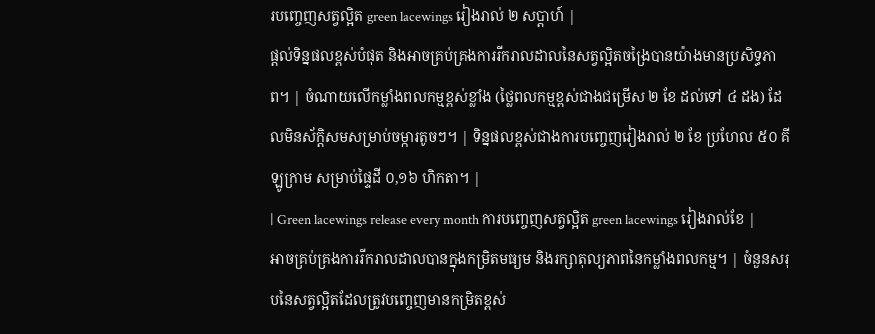របញ្ចេញសត្វល្អិត green lacewings រៀងរាល់ ២ សប្តាហ៍ |
ផ្តល់ទិន្នផលខ្ពស់បំផុត និងអាចគ្រប់គ្រងការរីករាលដាលនៃសត្វល្អិតចង្រៃបានយ៉ាងមានប្រសិទ្ធភាព។ | ចំណាយលើកម្លាំងពលកម្មខ្ពស់ខ្លាំង (ថ្លៃពលកម្មខ្ពស់ជាងជម្រើស ២ ខែ ដល់ទៅ ៤ ដង) ដែលមិនស័ក្តិសមសម្រាប់ចម្ការតូចៗ។ | ទិន្នផលខ្ពស់ជាងការបញ្ចេញរៀងរាល់ ២ ខែ ប្រហែល ៥០ គីឡូក្រាម សម្រាប់ផ្ទៃដី ០,១៦ ហិកតា។ |
| Green lacewings release every month ការបញ្ចេញសត្វល្អិត green lacewings រៀងរាល់ខែ |
អាចគ្រប់គ្រងការរីករាលដាលបានក្នុងកម្រិតមធ្យម និងរក្សាតុល្យភាពនៃកម្លាំងពលកម្ម។ | ចំនួនសរុបនៃសត្វល្អិតដែលត្រូវបញ្ចេញមានកម្រិតខ្ពស់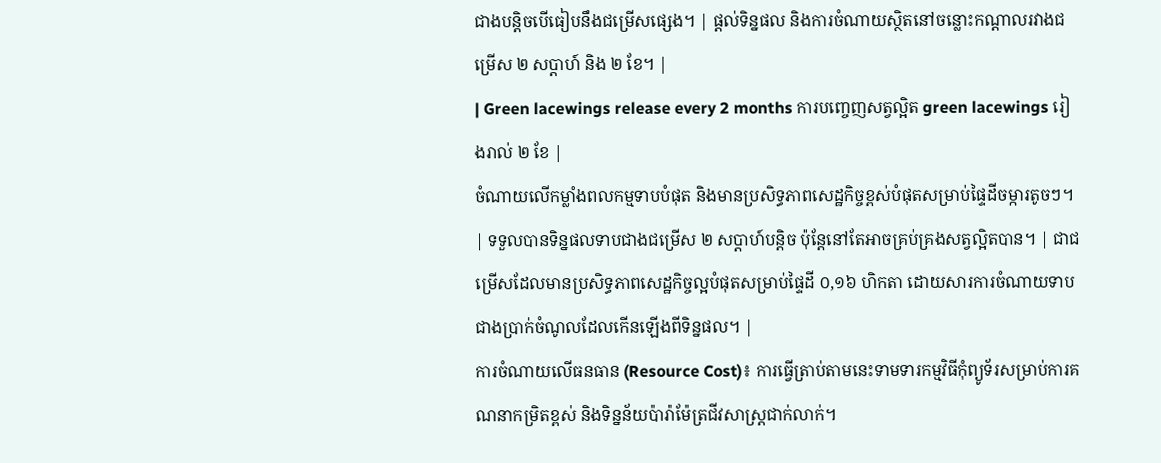ជាងបន្តិចបើធៀបនឹងជម្រើសផ្សេង។ | ផ្តល់ទិន្នផល និងការចំណាយស្ថិតនៅចន្លោះកណ្តាលរវាងជម្រើស ២ សប្តាហ៍ និង ២ ខែ។ |
| Green lacewings release every 2 months ការបញ្ចេញសត្វល្អិត green lacewings រៀងរាល់ ២ ខែ |
ចំណាយលើកម្លាំងពលកម្មទាបបំផុត និងមានប្រសិទ្ធភាពសេដ្ឋកិច្ចខ្ពស់បំផុតសម្រាប់ផ្ទៃដីចម្ការតូចៗ។ | ទទួលបានទិន្នផលទាបជាងជម្រើស ២ សប្តាហ៍បន្តិច ប៉ុន្តែនៅតែអាចគ្រប់គ្រងសត្វល្អិតបាន។ | ជាជម្រើសដែលមានប្រសិទ្ធភាពសេដ្ឋកិច្ចល្អបំផុតសម្រាប់ផ្ទៃដី ០,១៦ ហិកតា ដោយសារការចំណាយទាបជាងប្រាក់ចំណូលដែលកើនឡើងពីទិន្នផល។ |
ការចំណាយលើធនធាន (Resource Cost)៖ ការធ្វើត្រាប់តាមនេះទាមទារកម្មវិធីកុំព្យូទ័រសម្រាប់ការគណនាកម្រិតខ្ពស់ និងទិន្នន័យប៉ារ៉ាម៉ែត្រជីវសាស្ត្រជាក់លាក់។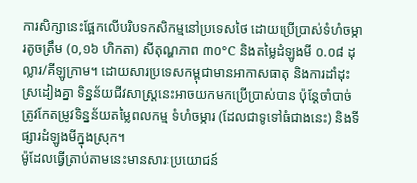ការសិក្សានេះផ្អែកលើបរិបទកសិកម្មនៅប្រទេសថៃ ដោយប្រើប្រាស់ទំហំចម្ការតូចត្រឹម (០,១៦ ហិកតា) សីតុណ្ហភាព ៣០°C និងតម្លៃដំឡូងមី ០.០៨ ដុល្លារ/គីឡូក្រាម។ ដោយសារប្រទេសកម្ពុជាមានអាកាសធាតុ និងការដាំដុះស្រដៀងគ្នា ទិន្នន័យជីវសាស្ត្រនេះអាចយកមកប្រើប្រាស់បាន ប៉ុន្តែចាំបាច់ត្រូវកែតម្រូវទិន្នន័យតម្លៃពលកម្ម ទំហំចម្ការ (ដែលជាទូទៅធំជាងនេះ) និងទីផ្សារដំឡូងមីក្នុងស្រុក។
ម៉ូដែលធ្វើត្រាប់តាមនេះមានសារៈប្រយោជន៍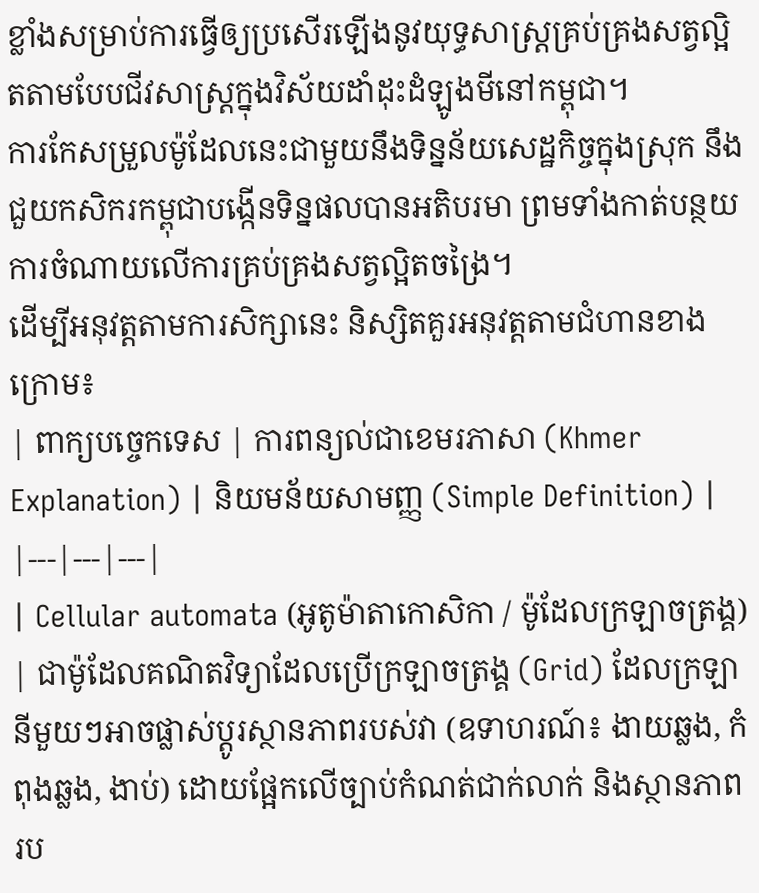ខ្លាំងសម្រាប់ការធ្វើឲ្យប្រសើរឡើងនូវយុទ្ធសាស្ត្រគ្រប់គ្រងសត្វល្អិតតាមបែបជីវសាស្រ្តក្នុងវិស័យដាំដុះដំឡូងមីនៅកម្ពុជា។
ការកែសម្រួលម៉ូដែលនេះជាមួយនឹងទិន្នន័យសេដ្ឋកិច្ចក្នុងស្រុក នឹងជួយកសិករកម្ពុជាបង្កើនទិន្នផលបានអតិបរមា ព្រមទាំងកាត់បន្ថយការចំណាយលើការគ្រប់គ្រងសត្វល្អិតចង្រៃ។
ដើម្បីអនុវត្តតាមការសិក្សានេះ និស្សិតគួរអនុវត្តតាមជំហានខាងក្រោម៖
| ពាក្យបច្ចេកទេស | ការពន្យល់ជាខេមរភាសា (Khmer Explanation) | និយមន័យសាមញ្ញ (Simple Definition) |
|---|---|---|
| Cellular automata (អូតូម៉ាតាកោសិកា / ម៉ូដែលក្រឡាចត្រង្គ) | ជាម៉ូដែលគណិតវិទ្យាដែលប្រើក្រឡាចត្រង្គ (Grid) ដែលក្រឡានីមួយៗអាចផ្លាស់ប្តូរស្ថានភាពរបស់វា (ឧទាហរណ៍៖ ងាយឆ្លង, កំពុងឆ្លង, ងាប់) ដោយផ្អែកលើច្បាប់កំណត់ជាក់លាក់ និងស្ថានភាពរប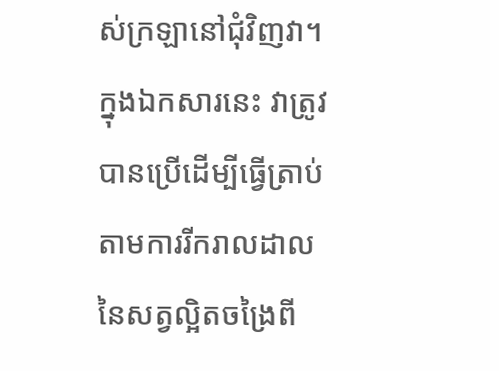ស់ក្រឡានៅជុំវិញវា។ ក្នុងឯកសារនេះ វាត្រូវបានប្រើដើម្បីធ្វើត្រាប់តាមការរីករាលដាលនៃសត្វល្អិតចង្រៃពី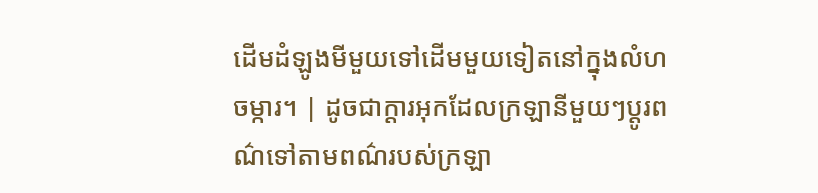ដើមដំឡូងមីមួយទៅដើមមួយទៀតនៅក្នុងលំហចម្ការ។ | ដូចជាក្ដារអុកដែលក្រឡានីមួយៗប្ដូរពណ៌ទៅតាមពណ៌របស់ក្រឡា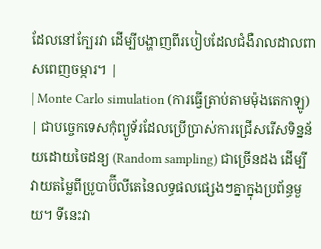ដែលនៅក្បែរវា ដើម្បីបង្ហាញពីរបៀបដែលជំងឺរាលដាលពាសពេញចម្ការ។ |
| Monte Carlo simulation (ការធ្វើត្រាប់តាមម៉ុងតេកាឡូ) | ជាបច្ចេកទេសកុំព្យូទ័រដែលប្រើប្រាស់ការជ្រើសរើសទិន្នន័យដោយចៃដន្យ (Random sampling) ជាច្រើនដង ដើម្បីវាយតម្លៃពីប្រូបាប៊ីលីតេនៃលទ្ធផលផ្សេងៗគ្នាក្នុងប្រព័ន្ធមួយ។ ទីនេះវា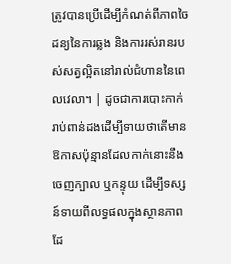ត្រូវបានប្រើដើម្បីកំណត់ពីភាពចៃដន្យនៃការឆ្លង និងការរស់រានរបស់សត្វល្អិតនៅរាល់ជំហាននៃពេលវេលា។ | ដូចជាការបោះកាក់រាប់ពាន់ដងដើម្បីទាយថាតើមានឱកាសប៉ុន្មានដែលកាក់នោះនឹងចេញក្បាល ឬកន្ទុយ ដើម្បីទស្សន៍ទាយពីលទ្ធផលក្នុងស្ថានភាពដែ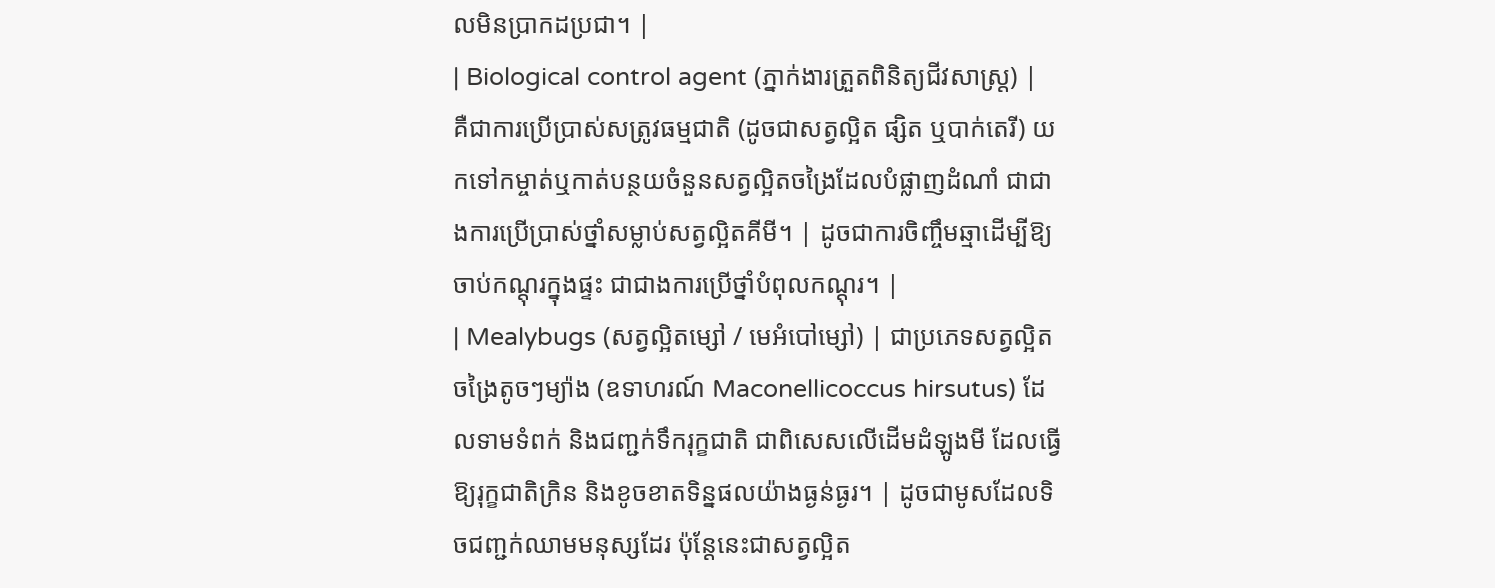លមិនប្រាកដប្រជា។ |
| Biological control agent (ភ្នាក់ងារត្រួតពិនិត្យជីវសាស្រ្ត) | គឺជាការប្រើប្រាស់សត្រូវធម្មជាតិ (ដូចជាសត្វល្អិត ផ្សិត ឬបាក់តេរី) យកទៅកម្ចាត់ឬកាត់បន្ថយចំនួនសត្វល្អិតចង្រៃដែលបំផ្លាញដំណាំ ជាជាងការប្រើប្រាស់ថ្នាំសម្លាប់សត្វល្អិតគីមី។ | ដូចជាការចិញ្ចឹមឆ្មាដើម្បីឱ្យចាប់កណ្ដុរក្នុងផ្ទះ ជាជាងការប្រើថ្នាំបំពុលកណ្ដុរ។ |
| Mealybugs (សត្វល្អិតម្សៅ / មេអំបៅម្សៅ) | ជាប្រភេទសត្វល្អិតចង្រៃតូចៗម្យ៉ាង (ឧទាហរណ៍ Maconellicoccus hirsutus) ដែលទាមទំពក់ និងជញ្ជក់ទឹករុក្ខជាតិ ជាពិសេសលើដើមដំឡូងមី ដែលធ្វើឱ្យរុក្ខជាតិក្រិន និងខូចខាតទិន្នផលយ៉ាងធ្ងន់ធ្ងរ។ | ដូចជាមូសដែលទិចជញ្ជក់ឈាមមនុស្សដែរ ប៉ុន្តែនេះជាសត្វល្អិត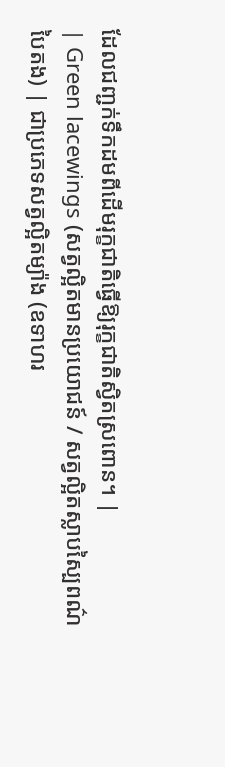ដែលជញ្ជក់ទឹកដមពីដើមរុក្ខជាតិធ្វើឱ្យរុក្ខជាតិស្វិតស្រពោន។ |
| Green lacewings (សត្វល្អិតមានប្រយោជន៍ / សត្វល្អិតស្លាបស្បៃពណ៌បៃតង) | ជាប្រភេទសត្វល្អិតម្យ៉ាង (ឧទាហរ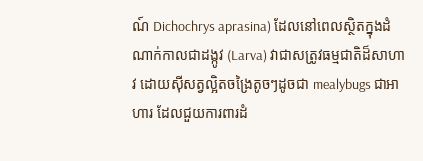ណ៍ Dichochrys aprasina) ដែលនៅពេលស្ថិតក្នុងដំណាក់កាលជាដង្កូវ (Larva) វាជាសត្រូវធម្មជាតិដ៏សាហាវ ដោយស៊ីសត្វល្អិតចង្រៃតូចៗដូចជា mealybugs ជាអាហារ ដែលជួយការពារដំ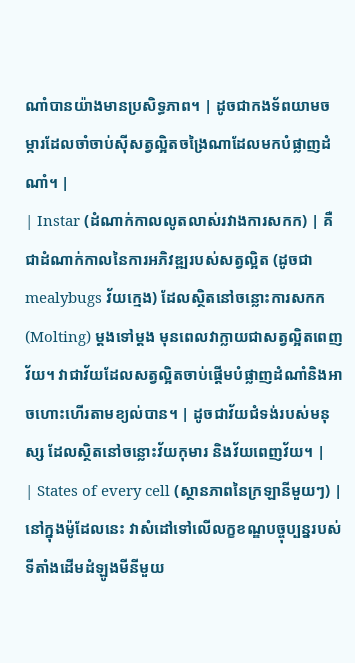ណាំបានយ៉ាងមានប្រសិទ្ធភាព។ | ដូចជាកងទ័ពយាមចម្ការដែលចាំចាប់ស៊ីសត្វល្អិតចង្រៃណាដែលមកបំផ្លាញដំណាំ។ |
| Instar (ដំណាក់កាលលូតលាស់រវាងការសកក) | គឺជាដំណាក់កាលនៃការអភិវឌ្ឍរបស់សត្វល្អិត (ដូចជា mealybugs វ័យក្មេង) ដែលស្ថិតនៅចន្លោះការសកក (Molting) ម្តងទៅម្តង មុនពេលវាក្លាយជាសត្វល្អិតពេញវ័យ។ វាជាវ័យដែលសត្វល្អិតចាប់ផ្តើមបំផ្លាញដំណាំនិងអាចហោះហើរតាមខ្យល់បាន។ | ដូចជាវ័យជំទង់របស់មនុស្ស ដែលស្ថិតនៅចន្លោះវ័យកុមារ និងវ័យពេញវ័យ។ |
| States of every cell (ស្ថានភាពនៃក្រឡានីមួយៗ) | នៅក្នុងម៉ូដែលនេះ វាសំដៅទៅលើលក្ខខណ្ឌបច្ចុប្បន្នរបស់ទីតាំងដើមដំឡូងមីនីមួយ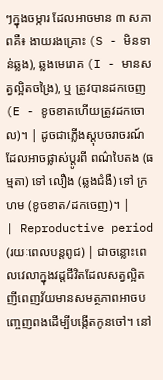ៗក្នុងចម្ការ ដែលអាចមាន ៣ សភាពគឺ៖ ងាយរងគ្រោះ (S - មិនទាន់ឆ្លង), ឆ្លងមេរោគ (I - មានសត្វល្អិតចង្រៃ), ឬ ត្រូវបានដកចេញ (E - ខូចខាតហើយត្រូវដកចោល)។ | ដូចជាភ្លើងស្តុបចរាចរណ៍ដែលអាចផ្លាស់ប្តូរពី ពណ៌បៃតង (ធម្មតា) ទៅ លឿង (ឆ្លងជំងឺ) ទៅ ក្រហម (ខូចខាត/ដកចេញ)។ |
| Reproductive period (រយៈពេលបន្តពូជ) | ជាចន្លោះពេលវេលាក្នុងវដ្តជីវិតដែលសត្វល្អិតញីពេញវ័យមានសមត្ថភាពអាចបញ្ចេញពងដើម្បីបង្កើតកូនចៅ។ នៅ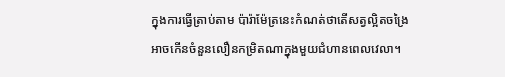ក្នុងការធ្វើត្រាប់តាម ប៉ារ៉ាម៉ែត្រនេះកំណត់ថាតើសត្វល្អិតចង្រៃអាចកើនចំនួនលឿនកម្រិតណាក្នុងមួយជំហានពេលវេលា។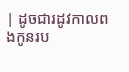| ដូចជារដូវកាលពងកូនរប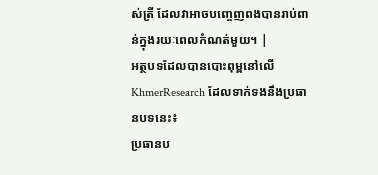ស់ត្រី ដែលវាអាចបញ្ចេញពងបានរាប់ពាន់ក្នុងរយៈពេលកំណត់មួយ។ |
អត្ថបទដែលបានបោះពុម្ពនៅលើ KhmerResearch ដែលទាក់ទងនឹងប្រធានបទនេះ៖
ប្រធានប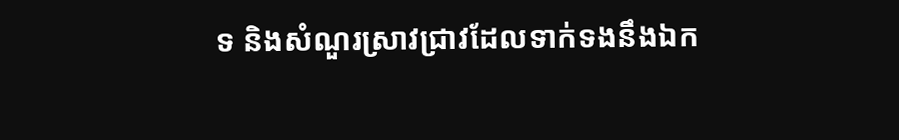ទ និងសំណួរស្រាវជ្រាវដែលទាក់ទងនឹងឯក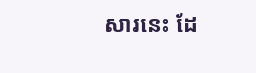សារនេះ ដែ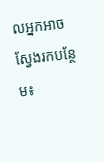លអ្នកអាចស្វែងរកបន្ថែម៖